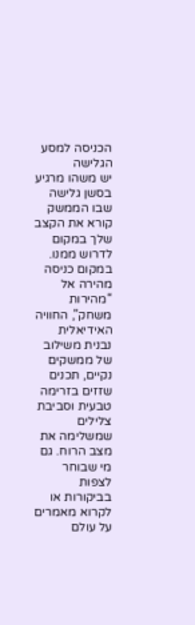הכניסה למסע הגלישה
יש משהו מרגיע בסשן גלישה שבו הממשק קורא את הקצב שלך במקום לדרוש ממנו. במקום כניסה מהירה אל “מהירות משחק”, החוויה האידיאלית נבנית משילוב של ממשקים נקיים, תכנים שזזים בזרימה טבעית וסביבת צלילים שמשלימה את מצב הרוח. גם מי שבוחר לצפות בביקורות או לקרוא מאמרים על עולם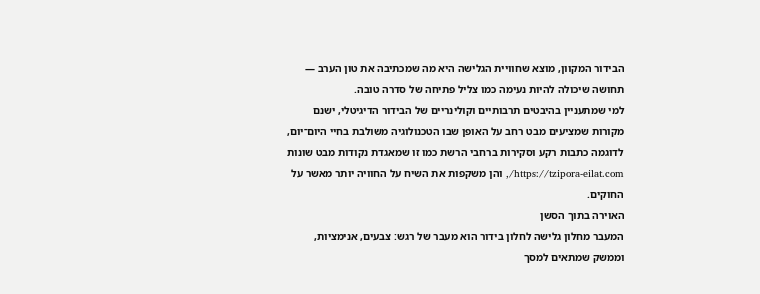הבידור המקוון, מוצא שחוויית הגלישה היא מה שמכתיבה את טון הערב — תחושה שיכולה להיות נעימה כמו צליל פתיחה של סדרה טובה.
למי שמתעניין בהיבטים תרבותיים וקולינריים של הבידור הדיגיטלי, ישנם מקורות שמציעים מבט רחב על האופן שבו הטכנולוגיה משולבת בחיי היום־יום, לדוגמה כתבות רקע וסקירות ברחבי הרשת כמו זו שמאגדת נקודות מבט שונות https://tzipora-eilat.com/, והן משקפות את השיח על החוויה יותר מאשר על החוקים.
האוירה בתוך הסשן
המעבר מחלון גלישה לחלון בידור הוא מעבר של רגש: צבעים, אנימציות, וממשק שמתאים למסך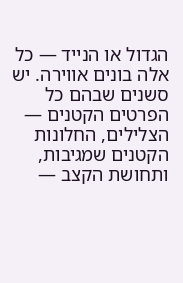הגדול או הנייד — כל אלה בונים אווירה. יש סשנים שבהם כל הפרטים הקטנים — הצלילים, החלונות הקטנים שמגיבות, ותחושת הקצב —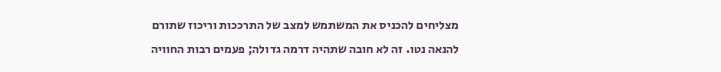מצליחים להכניס את המשתמש למצב של התרככות וריכוז שתורם להנאה נטו. זה לא חובה שתהיה דרמה גדולה; פעמים רבות החוויה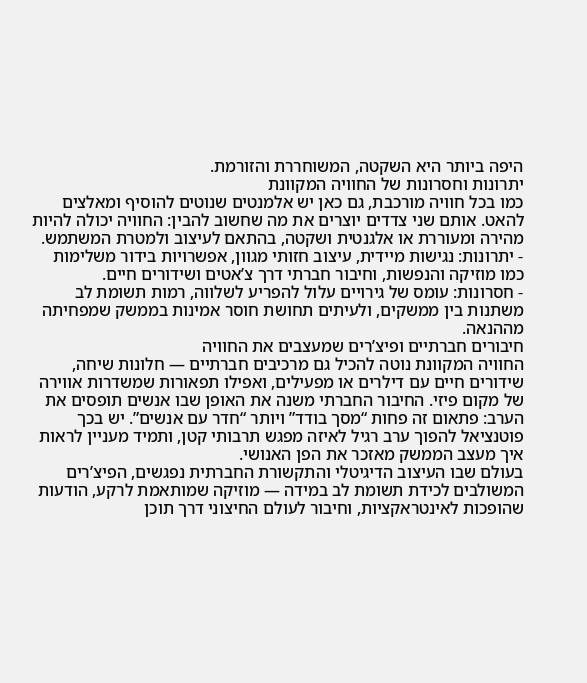היפה ביותר היא השקטה, המשוחררת והזורמת.
יתרונות וחסרונות של החוויה המקוונת
כמו בכל חוויה מורכבת, גם כאן יש אלמנטים שנוטים להוסיף ומאלצים להאט. אותם שני צדדים יוצרים את מה שחשוב להבין: החוויה יכולה להיות מהירה ומעוררת או אלגנטית ושקטה, בהתאם לעיצוב ולמטרת המשתמש.
- יתרונות: נגישות מיידית, עיצוב חזותי מגוון, אפשרויות בידור משלימות כמו מוזיקה והנפשות, וחיבור חברתי דרך צ’אטים ושידורים חיים.
- חסרונות: עומס של גירויים עלול להפריע לשלווה, רמות תשומת לב משתנות בין ממשקים, ולעיתים תחושת חוסר אמינות בממשק שמפחיתה מההנאה.
חיבורים חברתיים ופיצ’רים שמעצבים את החוויה
החוויה המקוונת נוטה להכיל גם מרכיבים חברתיים — חלונות שיחה, שידורים חיים עם דילרים או מפעילים, ואפילו תפאורות שמשדרות אווירה של מקום פיזי. החיבור החברתי משנה את האופן שבו אנשים תופסים את הערב: פתאום זה פחות “מסך בודד” ויותר “חדר עם אנשים”. יש בכך פוטנציאל להפוך ערב רגיל לאיזה מפגש תרבותי קטן, ותמיד מעניין לראות איך מעצב הממשק מאזכר את הפן האנושי.
בעולם שבו העיצוב הדיגיטלי והתקשורת החברתית נפגשים, הפיצ’רים המשולבים לכידת תשומת לב במידה — מוזיקה שמותאמת לרקע, הודעות שהופכות לאינטראקציות, וחיבור לעולם החיצוני דרך תוכן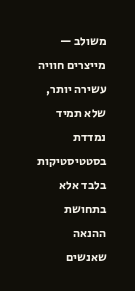משולב — מייצרים חוויה עשירה יותר, שלא תמיד נמדדת בסטטיסטיקות בלבד אלא בתחושת ההנאה שאנשים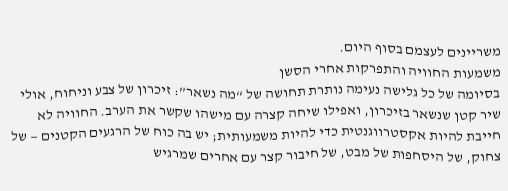משריינים לעצמם בסוף היום.
משמעות החוויה והתפרקות אחרי הסשן
בסיומה של כל גלישה נעימה נותרת תחושה של “מה נשאר”: זיכרון של צבע וניחוח, אולי שיר קטן שנשאר בזיכרון, ואפילו שיחה קצרה עם מישהו שקשר את הערב. החוויה לא חייבת להיות אקסטרווגנטית כדי להיות משמעותית; יש בה כוח של הרגעים הקטנים — של צחוק, של היסחפות של מבט, של חיבור קצר עם אחרים שמרגיש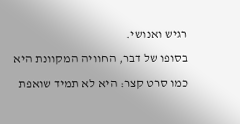רגיש ואנושי.
בסופו של דבר, החוויה המקוונת היא כמו סרט קצר: היא לא תמיד שואפת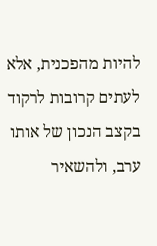להיות מהפכנית, אלא לעתים קרובות לרקוד בקצב הנכון של אותו ערב, ולהשאיר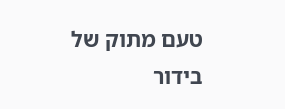טעם מתוק של בידור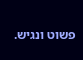פשוט ונגיש.